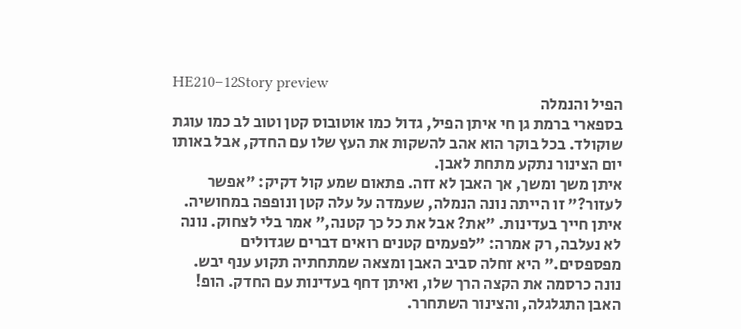HE210–12Story preview
הפיל והנמלה
בספארי ברמת גן חי איתן הפיל, גדול כמו אוטובוס קטן וטוב לב כמו עוגת שוקולד. בכל בוקר הוא אהב להשקות את העץ שלו עם החדק, אבל באותו יום הצינור נתקע מתחת לאבן.
איתן משך ומשך, אך האבן לא זזה. פתאום שמע קול דקיק: "אפשר לעזור?" זו הייתה נונה הנמלה, שעמדה על עלה קטן ונופפה במחושיה.
איתן חייך בעדינות. "את? אבל את כל כך קטנה," אמר בלי לצחוק. נונה לא נעלבה, רק אמרה: "לפעמים קטנים רואים דברים שגדולים מפספסים." היא זחלה סביב האבן ומצאה שמתחתיה תקוע ענף יבש.
נונה כרסמה את הקצה הרך שלו, ואיתן דחף בעדינות עם החדק. הופ! האבן התגלגלה, והצינור השתחרר.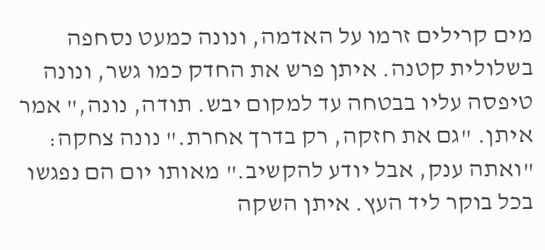מים קרילים זרמו על האדמה, ונונה כמעט נסחפה בשלולית קטנה. איתן פרש את החדק כמו גשר, ונונה טיפסה עליו בבטחה עד למקום יבש. תודה, נונה," אמר איתן. "גם את חזקה, רק בדרך אחרת." נונה צחקה: "ואתה ענק, אבל יודע להקשיב." מאותו יום הם נפגשו בכל בוקר ליד העץ. איתן השקה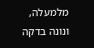מלמעלה, ונונה בדקה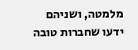מלמטה, ושניהם ידעו שחברות טובה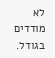לא מודדים בגודל.